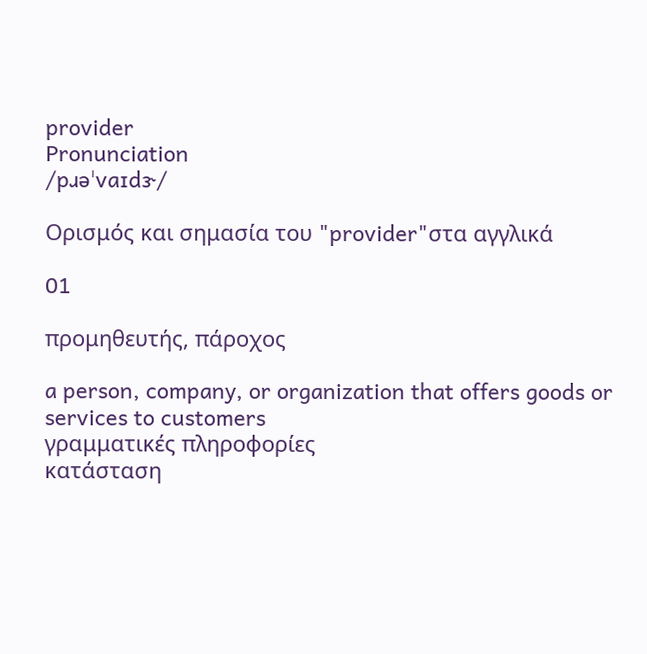provider
Pronunciation
/pɹəˈvaɪdɝ/

Ορισμός και σημασία του "provider"στα αγγλικά

01

προμηθευτής, πάροχος

a person, company, or organization that offers goods or services to customers
γραμματικές πληροφορίες
κατάσταση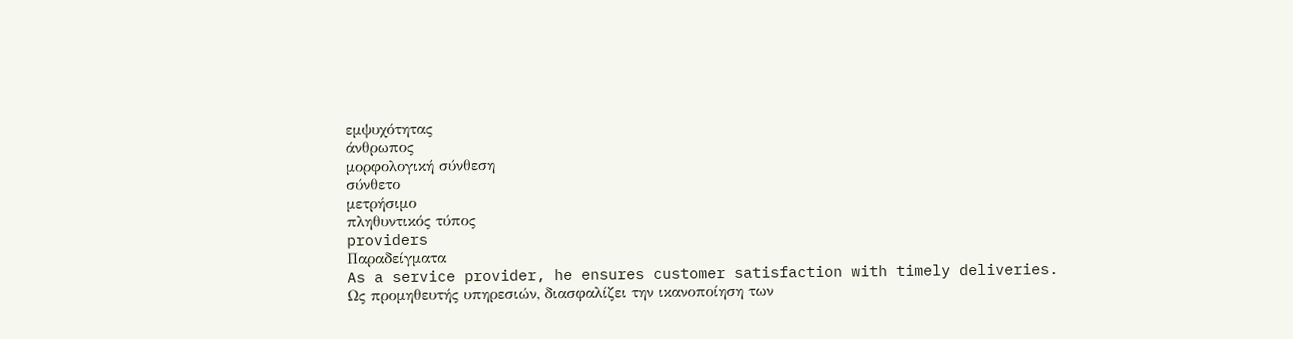εμψυχότητας
άνθρωπος
μορφολογική σύνθεση
σύνθετο
μετρήσιμο
πληθυντικός τύπος
providers
Παραδείγματα
As a service provider, he ensures customer satisfaction with timely deliveries.
Ως προμηθευτής υπηρεσιών, διασφαλίζει την ικανοποίηση των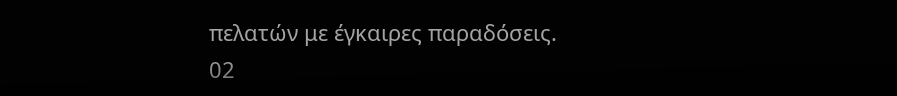πελατών με έγκαιρες παραδόσεις.
02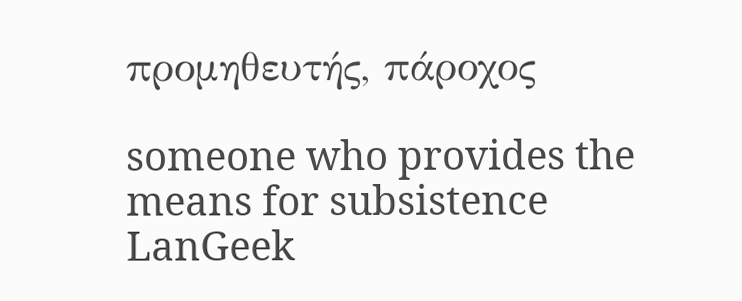προμηθευτής, πάροχος

someone who provides the means for subsistence
LanGeek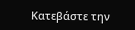Κατεβάστε την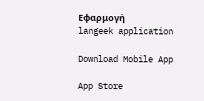Εφαρμογή
langeek application

Download Mobile App

App Store